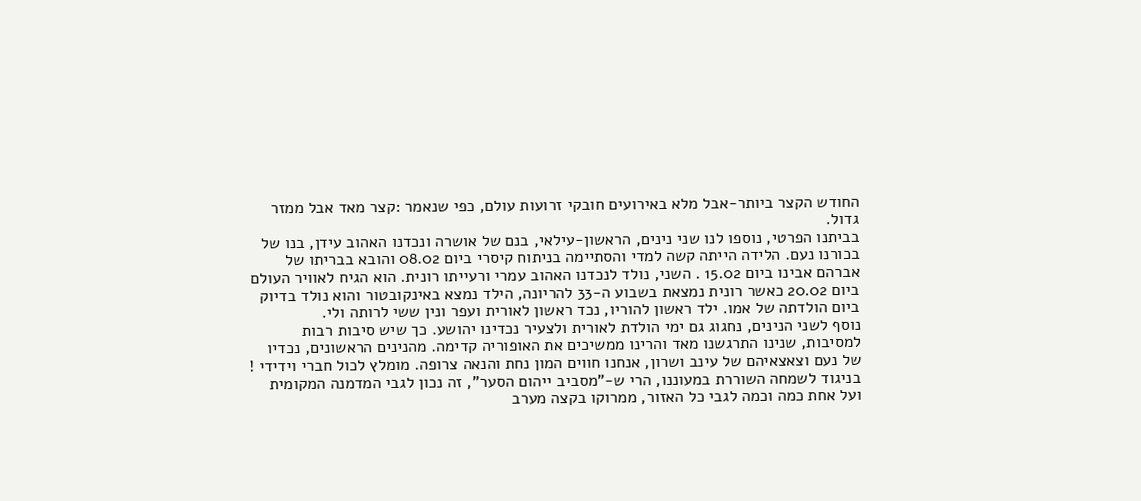החודש הקצר ביותר-אבל מלא באירועים חובקי זרועות עולם, כפי שנאמר :קצר מאד אבל ממזר גדול.
בביתנו הפרטי, נוספו לנו שני נינים, הראשון-עילאי, בנם של אושרה ונכדנו האהוב עידן, בנו של בכורנו נעם. הלידה הייתה קשה למדי והסתיימה בניתוח קיסרי ביום 08.02 והובא בבריתו של אברהם אבינו ביום 15.02 . השני, נולד לנכדנו האהוב עמרי ורעייתו רונית. הוא הגיח לאוויר העולם ביום 20.02 כאשר רונית נמצאת בשבוע ה-33 להריונה, הילד נמצא באינקובטור והוא נולד בדיוק ביום הולדתה של אמו. ילד ראשון להוריו, נכד ראשון לאורית ועפר ונין ששי לרותה ולי.
נוסף לשני הנינים, נחגוג גם ימי הולדת לאורית ולצעיר נכדינו יהושע. כך שיש סיבות רבות למסיבות, שנינו התרגשנו מאד והרינו ממשיכים את האופוריה קדימה. מהנינים הראשונים, נכדיו של נעם וצאצאיהם של עינב ושרון, אנחנו חווים המון נחת והנאה צרופה. מומלץ לכול חברי וידידי !
בניגוד לשמחה השוררת במעוננו, הרי ש-"מסביב ייהום הסער", זה נכון לגבי המדמנה המקומית ועל אחת כמה וכמה לגבי כל האזור, ממרוקו בקצה מערב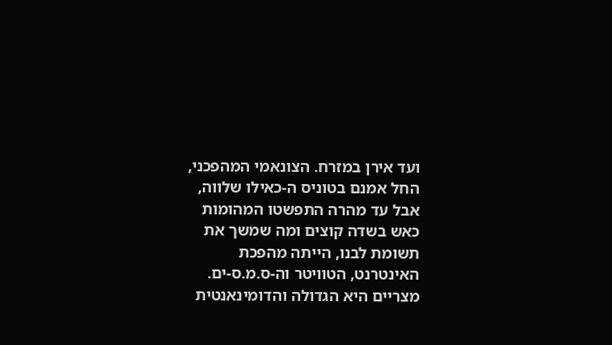ועד אירן במזרח. הצונאמי המהפכני, החל אמנם בטוניס ה-כאילו שלווה, אבל עד מהרה התפשטו המהומות כאש בשדה קוצים ומה שמשך את תשומת לבנו, הייתה מהפכת האינטרנט, הטוויטר וה-ס.מ.ס-ים. מצריים היא הגדולה והדומינאנטית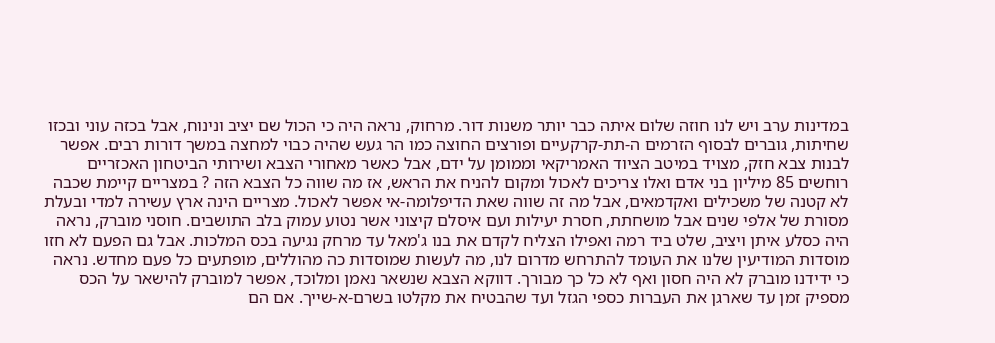במדינות ערב ויש לנו חוזה שלום איתה כבר יותר משנות דור. מרחוק, נראה היה כי הכול שם יציב ונינוח, אבל בכזה עוני ובכזו שחיתות, גוברים לבסוף הזרמים ה-תת-קרקעיים ופורצים החוצה כמו הר געש שהיה כבוי למחצה במשך דורות רבים. אפשר לבנות צבא חזק, מצויד במיטב הציוד האמריקאי וממומן על ידם, אבל כאשר מאחורי הצבא ושירותי הביטחון האכזריים רוחשים 85 מיליון בני אדם ואלו צריכים לאכול ומקום להניח את הראש, אז מה שווה כל הצבא הזה ? במצריים קיימת שכבה לא קטנה של משכילים ואקדמאים, אבל מה זה שווה שאת הדיפלומה-אי אפשר לאכול. מצריים הינה ארץ עשירה למדי ובעלת מסורת של אלפי שנים אבל מושחתת, חסרת יעילות ועם איסלם קיצוני אשר נטוע עמוק בלב התושבים. חוסני מוברק, נראה היה כסלע איתן ויציב, שלט ביד רמה ואפילו הצליח לקדם את בנו ג'מאל עד מרחק נגיעה בכס המלכות. אבל גם הפעם לא חזו מוסדות המודיעין שלנו את העומד להתרחש מדרום לנו, מה לעשות שמוסדות כה מהוללים, מופתעים כל פעם מחדש. נראה כי ידידנו מוברק לא היה חסון ואף לא כל כך מבורך. דווקא הצבא שנשאר נאמן ומלוכד, אפשר למוברק להישאר על הכס מספיק זמן עד שארגן את העברות כספי הגזל ועד שהבטיח את מקלטו בשרם-א-שייך. אם הם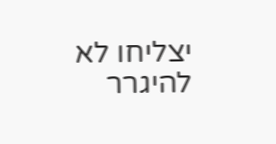יצליחו לא להיגרר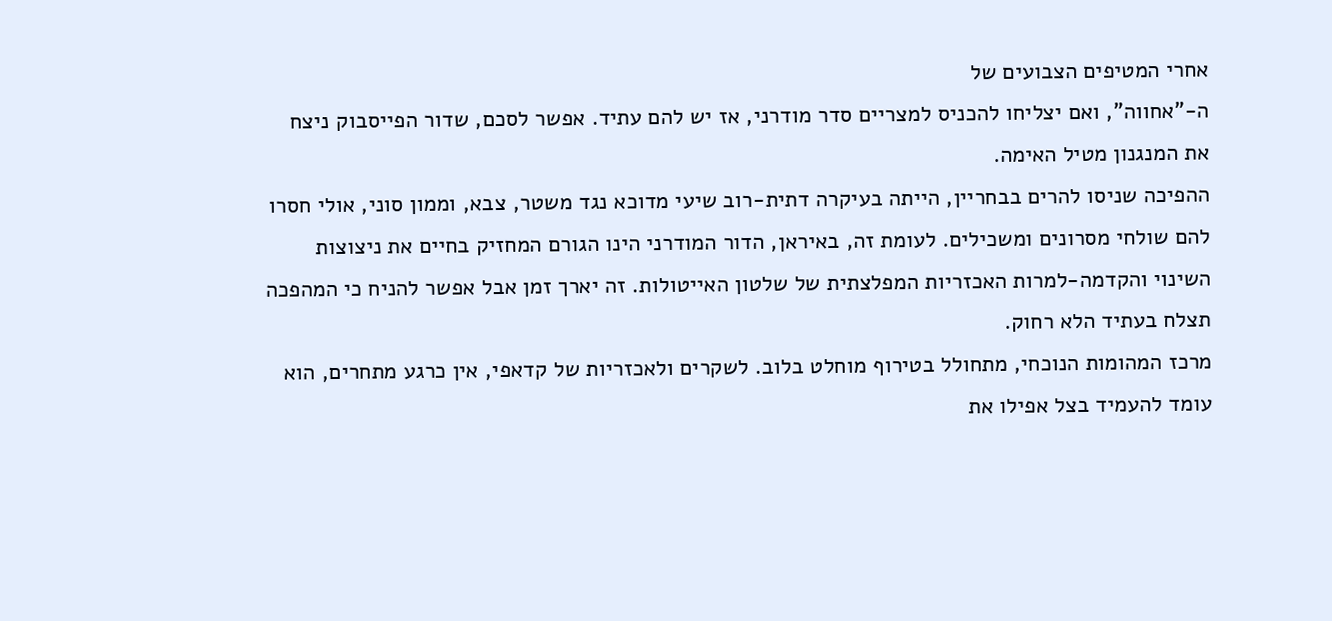אחרי המטיפים הצבועים של
ה-"אחווה", ואם יצליחו להכניס למצריים סדר מודרני, אז יש להם עתיד. אפשר לסכם, שדור הפייסבוק ניצח את המנגנון מטיל האימה.
ההפיכה שניסו להרים בבחריין, הייתה בעיקרה דתית-רוב שיעי מדוכא נגד משטר, צבא, וממון סוני, אולי חסרו להם שולחי מסרונים ומשכילים. לעומת זה, באיראן, הדור המודרני הינו הגורם המחזיק בחיים את ניצוצות השינוי והקדמה-למרות האכזריות המפלצתית של שלטון האייטולות. זה יארך זמן אבל אפשר להניח כי המהפכה תצלח בעתיד הלא רחוק.
מרכז המהומות הנוכחי, מתחולל בטירוף מוחלט בלוב. לשקרים ולאכזריות של קדאפי, אין כרגע מתחרים, הוא עומד להעמיד בצל אפילו את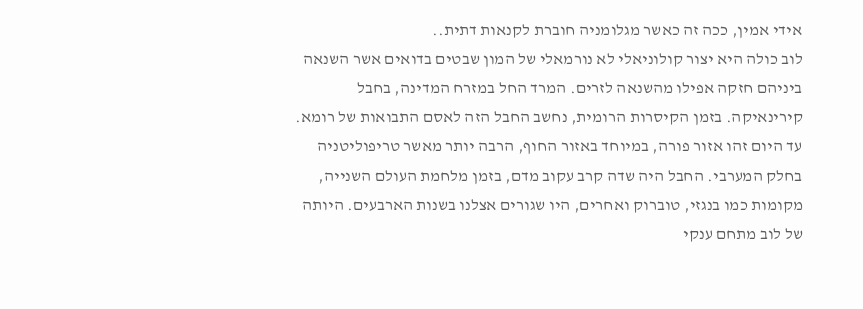אידי אמין, ככה זה כאשר מגלומניה חוברת לקנאות דתית..
לוב כולה היא יצור קולוניאלי לא נורמאלי של המון שבטים בדואים אשר השנאה ביניהם חזקה אפילו מהשנאה לזרים. המרד החל במזרח המדינה, בחבל קירינאיקה. בזמן הקיסרות הרומית, נחשב החבל הזה לאסם התבואות של רומא. עד היום זהו אזור פורה, במיוחד באזור החוף, הרבה יותר מאשר טריפוליטניה בחלק המערבי. החבל היה שדה קרב עקוב מדם, בזמן מלחמת העולם השנייה, מקומות כמו בנגזי, טוברוק ואחרים, היו שגורים אצלנו בשנות הארבעים. היותה של לוב מתחם ענקי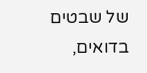של שבטים בדואים,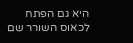היא גם הפתח לכאוס השורר שם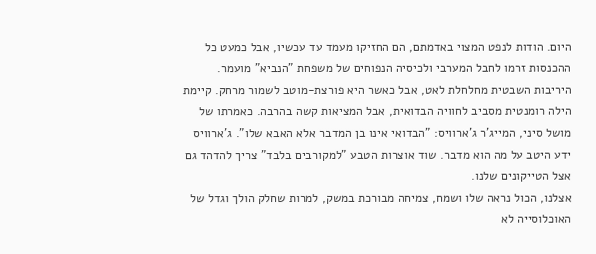היום. הודות לנפט המצוי באדמתם, הם החזיקו מעמד עד עכשיו, אבל כמעט כל ההכנסות זרמו לחבל המערבי ולכיסיה הנפוחים של משפחת "הנביא" מועמר. היריבות השבטית מחלחלת לאט, אבל כאשר היא פורצת-מוטב לשמור מרחק. קיימת הילה רומנטית מסביב לחוויה הבדואית, אבל המציאות קשה בהרבה. כאמרתו של מושל סיני, המייג'ר ג'ארוויס: "הבדואי אינו בן המדבר אלא האבא שלו". ג'ארוויס ידע היטב על מה הוא מדבר. שוד אוצרות הטבע "למקורבים בלבד" צריך להדהד גם אצל הטייקונים שלנו.
אצלנו, הכול נראה שלו ושמח, צמיחה מבורכת במשק, למרות שחלק הולך וגדל של האוכלוסייה לא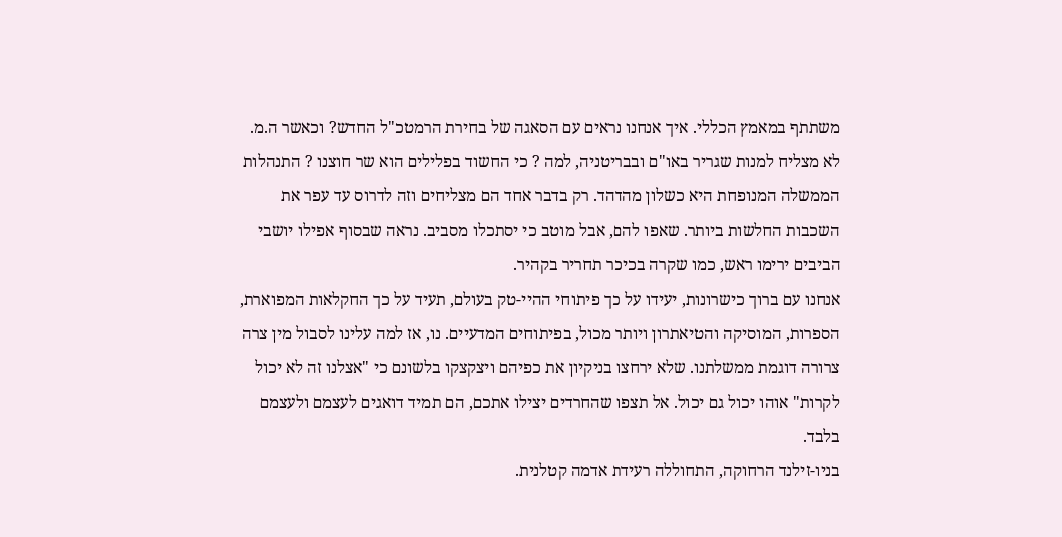משתתף במאמץ הכללי. איך אנחנו נראים עם הסאגה של בחירת הרמטכ"ל החדש? וכאשר ה.מ. לא מצליח למנות שגריר באו"ם ובבריטניה, למה ? כי החשוד בפלילים הוא שר חוצנו ? התנהלות הממשלה המנופחת היא כשלון מהדהד. רק בדבר אחד הם מצליחים וזה לדרוס עד עפר את השכבות החלשות ביותר. שאפו להם, אבל מוטב כי יסתכלו מסביב. נראה שבסוף אפילו יושבי הביבים ירימו ראש, כמו שקרה בכיכר תחריר בקהיר.
אנחנו עם ברוך כישרונות, יעידו על כך פיתוחי ההיי-טק בעולם, תעיד על כך החקלאות המפוארת, הספרות, המוסיקה והטיאתרון ויותר מכול, בפיתוחים המדעיים. נו, אז למה עלינו לסבול מין צרה צרורה דוגמת ממשלתנו. שלא ירחצו בניקיון את כפיהם ויצקצקו בלשונם כי "אצלנו זה לא יכול לקרות" אוהו יכול גם יכול. אל תצפו שהחרדים יצילו אתכם, הם תמיד דואגים לעצמם ולעצמם בלבד.
בניו-זילנד הרחוקה, התחוללה רעידת אדמה קטלנית.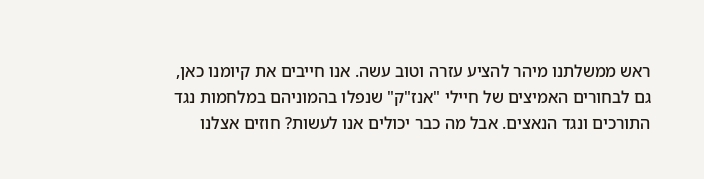ראש ממשלתנו מיהר להציע עזרה וטוב עשה. אנו חייבים את קיומנו כאן, גם לבחורים האמיצים של חיילי "אנז"ק" שנפלו בהמוניהם במלחמות נגד התורכים ונגד הנאצים. אבל מה כבר יכולים אנו לעשות? חוזים אצלנו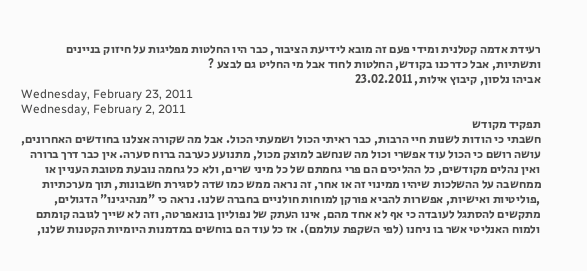רעידת אדמה קטלנית ומידי פעם זה מובא לידיעת הציבור, כבר היו החלטות מפליגות על חיזוק בניינים ותשתיות, אבל כדרכנו בקודש, החלטות לחוד אבל מי החליט גם לבצע ?
אביהו נלסון, קיבוץ אילות, 23.02.2011
Wednesday, February 23, 2011
Wednesday, February 2, 2011
תפקיד מקודש
חשבתי כי הודות לשנות חיי הרבות, כבר ראיתי הכול ושמעתי הכול. אבל מה שקורה אצלנו בחודשים האחרונים, עושה רושם כי הכול עוד אפשרי וכול מה שנחשב למוצק מכול, מתנועע כערבה ברוח סערה. אין כבר דרך ברורה ואין נהלים מקודשים, כל ההליכים הם פרי גחמתם של כל מיני שרים, ולא כל גחמה נובעת מטובת העניין או ממחשבה על ההשלכות שיהיו ממינוי זה או אחר, זה נראה ממש כמו שדה לסגירת חשבונות, תוך מערכתיות ,פוליטיות ואישיות, אפשרות להביא פורקן למוחות חולניים בחברה שלנו. נראה כי "מנהיגינו" הדגולים, מתקשים להסתגל לעובדה כי אף לא אחד מהם, אינו העתק של נפוליון בונאפרטה, וזה לא שייך לגובה קומתם ולמוח האנליטי אשר בו ניחנו (לפי השקפת עולמם). אז כל עוד הם בוחשים במדמנות היומיות הקטנות שלנו,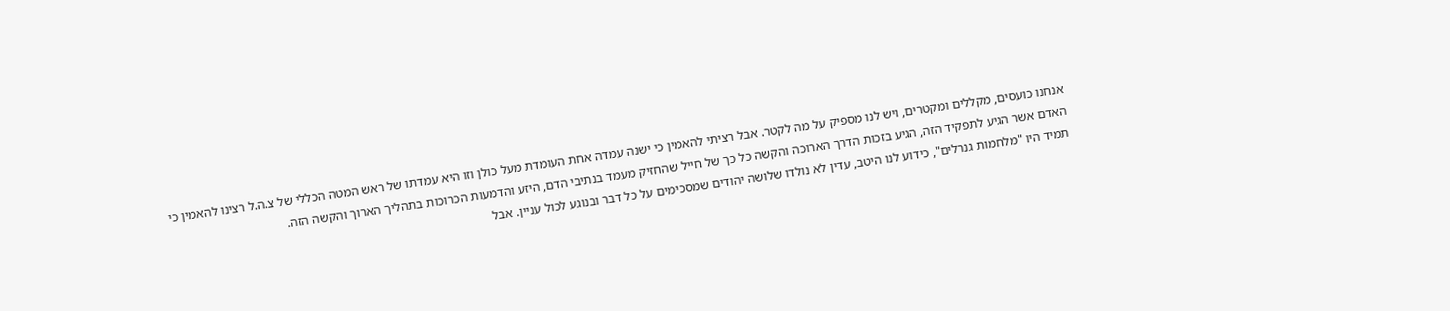אנחנו כועסים, מקללים ומקטרים, ויש לנו מספיק על מה לקטר. אבל רציתי להאמין כי ישנה עמדה אחת העומדת מעל כולן וזו היא עמדתו של ראש המטה הכללי של צ.ה.ל רצינו להאמין כי האדם אשר הגיע לתפקיד הזה, הגיע בזכות הדרך הארוכה והקשה כל כך של חייל שהחזיק מעמד בנתיבי הדם, היזע והדמעות הכרוכות בתהליך הארוך והקשה הזה.
תמיד היו "מלחמות גנרלים", כידוע לנו היטב, עדין לא נולדו שלושה יהודים שמסכימים על כל דבר ובנוגע לכול עניין. אבל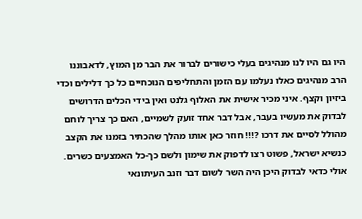היו גם היו לנו מנהיגים בעלי כישורים לברור את הבר מן המוץ, לדאבוננו הרב מנהיגים כאלו נעלמו עם הזמן והתחליפים הנוכחיים כל כך דלילים וכדי ביזיון וקצף. איני מכיר אישית את האלוף גלנט ואין בידי הכלים הדרושים לבדוק את מעשיו בעבר, אבל דבר אחד זועק לשמיים, האם כך צריך לוחם מהולל לסיים את דרכו ?!!! חוזר כאן אותו מהלך שהכתיר בזמנו את הקצב כנשיא ישראל, פשוט רצו לדפוק את שימון ולשם כך-כל האמצעים כשרים. אולי כדאי לבדוק היכן היה השר לשום דבר וזנב העיתונאי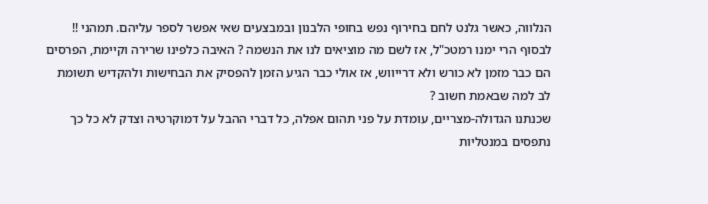הנלווה, כאשר גלנט לחם בחירוף נפש בחופי הלבנון ובמבצעים שאי אפשר לספר עליהם. תמהני !! לבסוף הרי ימנו רמטכ"ל, אז לשם מה מוציאים לנו את הנשמה ? האיבה כלפינו שרירה וקיימת, הפרסים הם כבר מזמן לא כורש ולא דרייווש, אז אולי כבר הגיע הזמן להפסיק את הבחישות ולהקדיש תשומת לב למה שבאמת חשוב ?
שכנתנו הגדולה-מצריים, עומדת על פני תהום אפלה, כל דברי ההבל על דמוקרטיה וצדק לא כל כך נתפסים במנטליות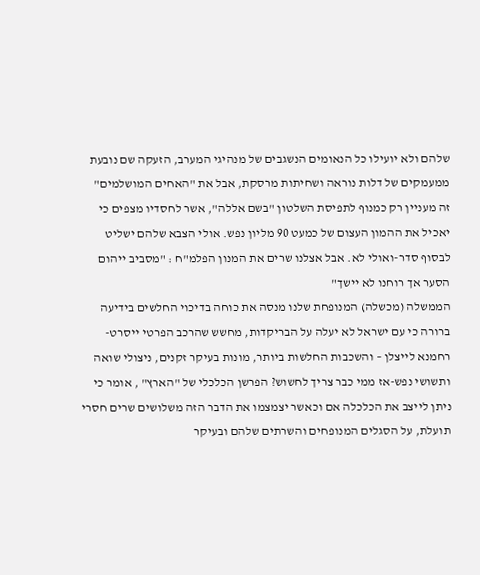שלהם ולא יועילו כל הנאומים הנשגבים של מנהיגי המערב, הזעקה שם נובעת ממעמקים של דלות נוראה ושחיתות מרסקת, אבל את "האחים המושלמים" זה מעניין רק כמנוף לתפיסת השלטון "בשם אללה", אשר לחסדיו מצפים כי יאכיל את ההמון העצום של כמעט 90 מליון נפש. אולי הצבא שלהם ישליט לבסוף סדר-ואולי לא. אבל אצלנו שרים את המנון הפלמ"ח : "מסביב ייהום הסער אך רוחנו לא יישך"
הממשלה (מכשלה) המנופחת שלנו מנסה את כוחה בדיכוי החלשים בידיעה ברורה כי עם ישראל לא יעלה על הבריקדות, מחשש שהרכב הפרטי ייסרט-רחמנא לייצלן – והשכבות החלשות ביותר, מונות בעיקר זקנים, ניצולי שואה ותשושי נפש-אז ממי כבר צריך לחשוש? הפרשן הכלכלי של "הארץ" , אומר כי ניתן לייצב את הכלכלה אם וכאשר יצמצמו את הדבר הזה משלושים שרים חסרי תועלת, על הסגלים המנופחים והשרתים שלהם ובעיקר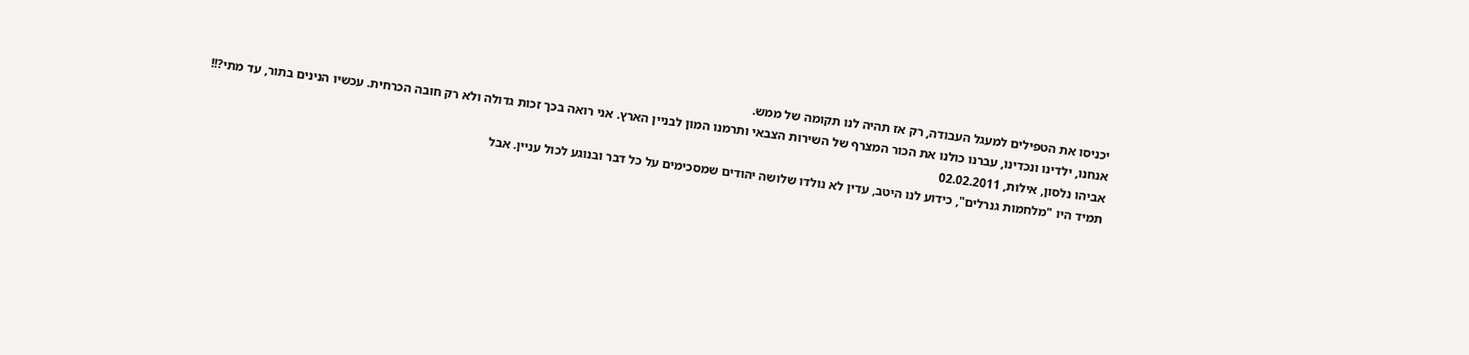יכניסו את הטפילים למעגל העבודה, רק אז תהיה לנו תקומה של ממש.
אנחנו, ילדינו ונכדינו, עברנו כולנו את הכור המצרף של השירות הצבאי ותרמנו המון לבניין הארץ. אני רואה בכך זכות גדולה ולא רק חובה הכרחית. עכשיו הנינים בתור, עד מתי?!!
אביהו נלסון, אילות, 02.02.2011
תמיד היו "מלחמות גנרלים", כידוע לנו היטב, עדין לא נולדו שלושה יהודים שמסכימים על כל דבר ובנוגע לכול עניין. אבל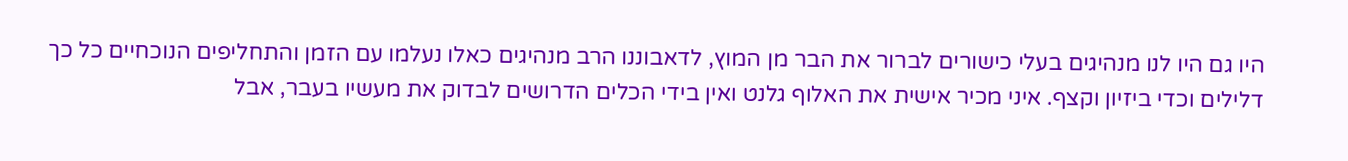היו גם היו לנו מנהיגים בעלי כישורים לברור את הבר מן המוץ, לדאבוננו הרב מנהיגים כאלו נעלמו עם הזמן והתחליפים הנוכחיים כל כך דלילים וכדי ביזיון וקצף. איני מכיר אישית את האלוף גלנט ואין בידי הכלים הדרושים לבדוק את מעשיו בעבר, אבל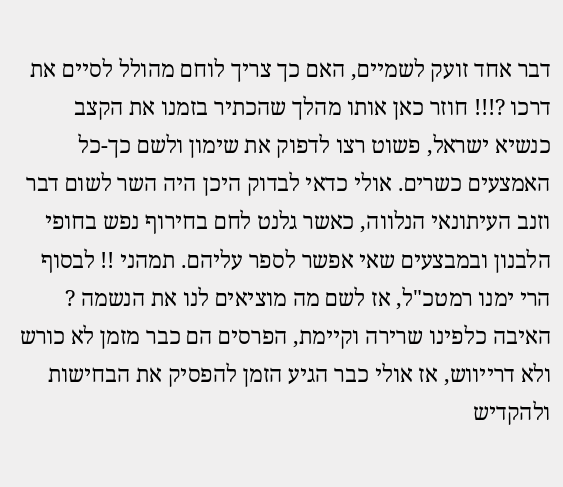דבר אחד זועק לשמיים, האם כך צריך לוחם מהולל לסיים את דרכו ?!!! חוזר כאן אותו מהלך שהכתיר בזמנו את הקצב כנשיא ישראל, פשוט רצו לדפוק את שימון ולשם כך-כל האמצעים כשרים. אולי כדאי לבדוק היכן היה השר לשום דבר וזנב העיתונאי הנלווה, כאשר גלנט לחם בחירוף נפש בחופי הלבנון ובמבצעים שאי אפשר לספר עליהם. תמהני !! לבסוף הרי ימנו רמטכ"ל, אז לשם מה מוציאים לנו את הנשמה ? האיבה כלפינו שרירה וקיימת, הפרסים הם כבר מזמן לא כורש ולא דרייווש, אז אולי כבר הגיע הזמן להפסיק את הבחישות ולהקדיש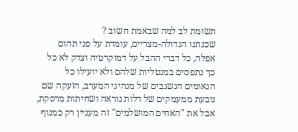תשומת לב למה שבאמת חשוב ?
שכנתנו הגדולה-מצריים, עומדת על פני תהום אפלה, כל דברי ההבל על דמוקרטיה וצדק לא כל כך נתפסים במנטליות שלהם ולא יועילו כל הנאומים הנשגבים של מנהיגי המערב, הזעקה שם נובעת ממעמקים של דלות נוראה ושחיתות מרסקת, אבל את "האחים המושלמים" זה מעניין רק כמנוף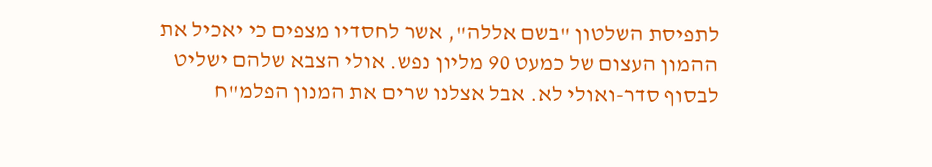לתפיסת השלטון "בשם אללה", אשר לחסדיו מצפים כי יאכיל את ההמון העצום של כמעט 90 מליון נפש. אולי הצבא שלהם ישליט לבסוף סדר-ואולי לא. אבל אצלנו שרים את המנון הפלמ"ח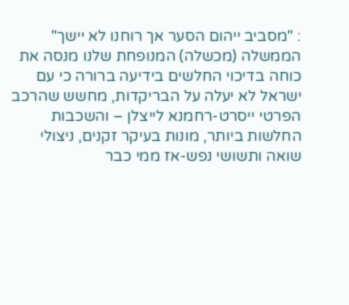: "מסביב ייהום הסער אך רוחנו לא יישך"
הממשלה (מכשלה) המנופחת שלנו מנסה את כוחה בדיכוי החלשים בידיעה ברורה כי עם ישראל לא יעלה על הבריקדות, מחשש שהרכב הפרטי ייסרט-רחמנא לייצלן – והשכבות החלשות ביותר, מונות בעיקר זקנים, ניצולי שואה ותשושי נפש-אז ממי כבר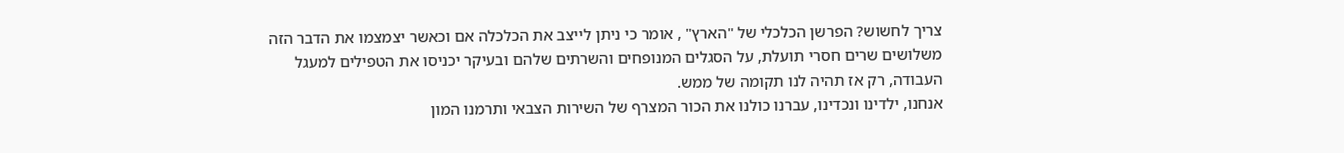צריך לחשוש? הפרשן הכלכלי של "הארץ" , אומר כי ניתן לייצב את הכלכלה אם וכאשר יצמצמו את הדבר הזה משלושים שרים חסרי תועלת, על הסגלים המנופחים והשרתים שלהם ובעיקר יכניסו את הטפילים למעגל העבודה, רק אז תהיה לנו תקומה של ממש.
אנחנו, ילדינו ונכדינו, עברנו כולנו את הכור המצרף של השירות הצבאי ותרמנו המון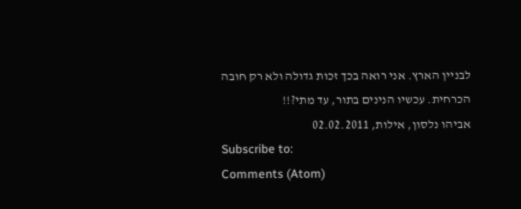לבניין הארץ. אני רואה בכך זכות גדולה ולא רק חובה הכרחית. עכשיו הנינים בתור, עד מתי?!!
אביהו נלסון, אילות, 02.02.2011
Subscribe to:
Comments (Atom)